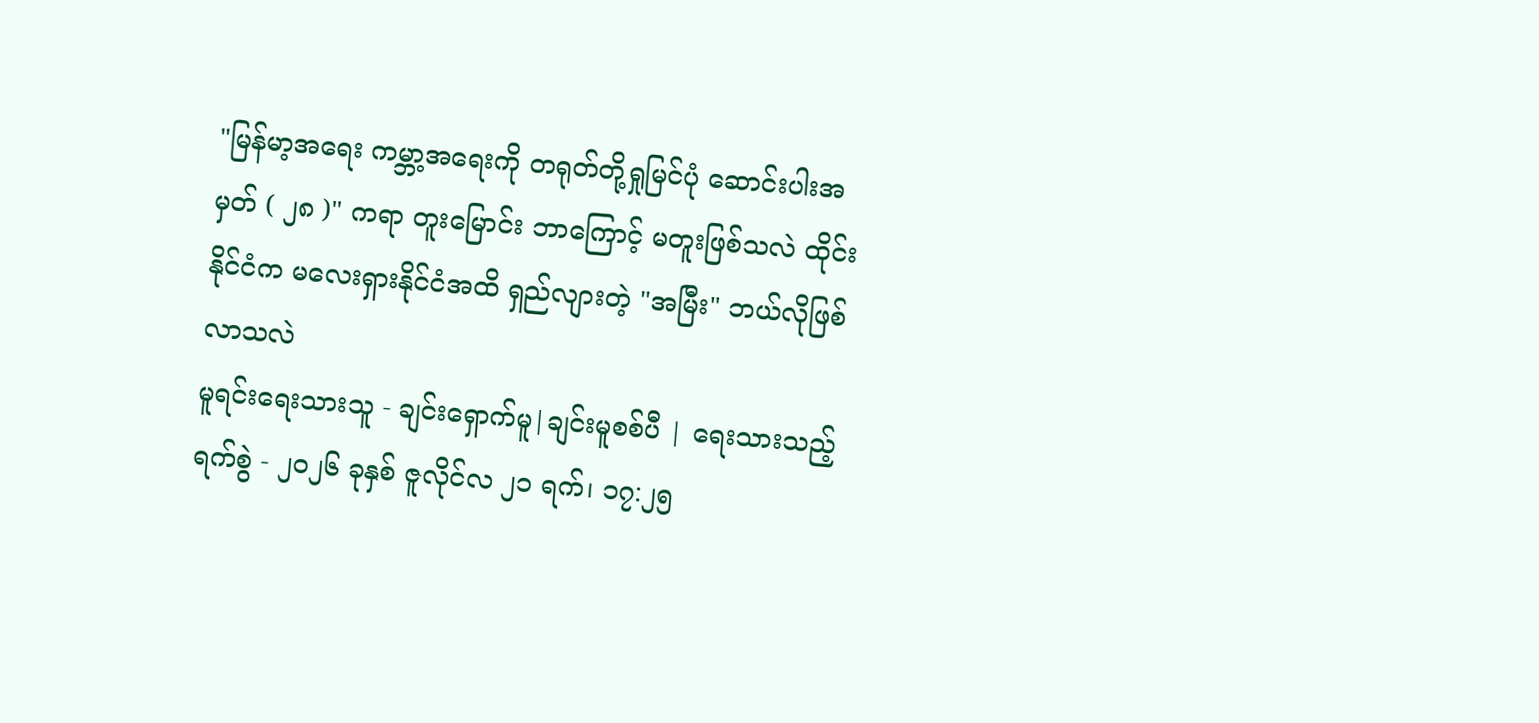"မြန်မာ့အရေး ကမ္ဘာ့အရေးကို တရုတ်တို့ရှုမြင်ပုံ ဆောင်းပါးအမှတ် ( ၂၈ )" ကရာ တူးမြောင်း ဘာကြောင့် မတူးဖြစ်သလဲ ထိုင်းနိုင်ငံက မလေးရှားနိုင်ငံအထိ ရှည်လျားတဲ့ "အမြီး" ဘယ်လိုဖြစ်လာသလဲ
မူရင်းရေးသားသူ - ချင်းရှောက်မူ|ချင်းမူစစ်ပီ | ရေးသားသည့်ရက်စွဲ - ၂၀၂၆ ခုနှစ် ဇူလိုင်လ ၂၁ ရက်၊ ၁၇:၂၅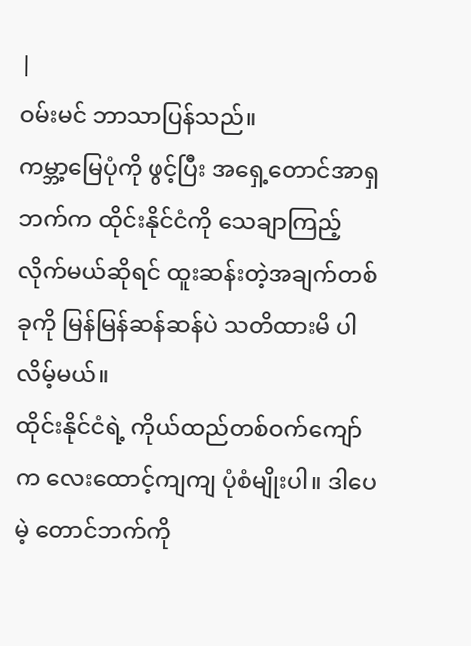|
ဝမ်းမင် ဘာသာပြန်သည်။
ကမ္ဘာ့မြေပုံကို ဖွင့်ပြီး အရှေ့တောင်အာရှဘက်က ထိုင်းနိုင်ငံကို သေချာကြည့်လိုက်မယ်ဆိုရင် ထူးဆန်းတဲ့အချက်တစ်ခုကို မြန်မြန်ဆန်ဆန်ပဲ သတိထားမိ ပါလိမ့်မယ်။
ထိုင်းနိုင်ငံရဲ့ ကိုယ်ထည်တစ်ဝက်ကျော်က လေးထောင့်ကျကျ ပုံစံမျိုးပါ။ ဒါပေမဲ့ တောင်ဘက်ကို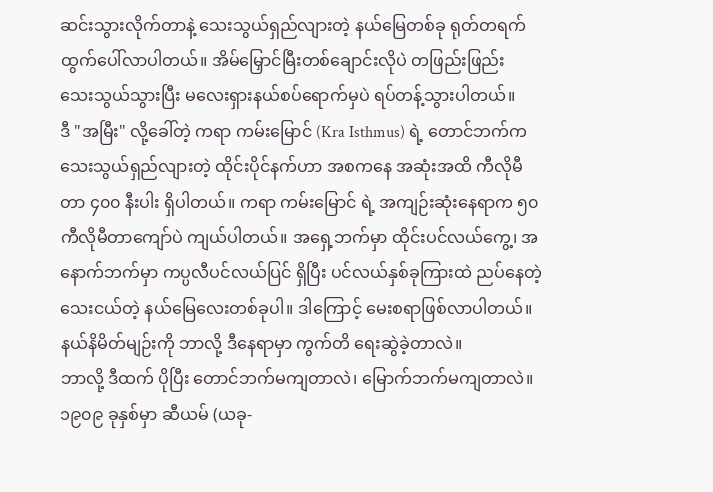ဆင်းသွားလိုက်တာနဲ့ သေးသွယ်ရှည်လျားတဲ့ နယ်မြေတစ်ခု ရုတ်တရက် ထွက်ပေါ်လာပါတယ်။ အိမ်မြှောင်မြီးတစ်ချောင်းလိုပဲ တဖြည်းဖြည်း သေးသွယ်သွားပြီး မလေးရှားနယ်စပ်ရောက်မှပဲ ရပ်တန့်သွားပါတယ်။
ဒီ "အမြီး" လို့ခေါ်တဲ့ ကရာ ကမ်းမြောင် (Kra Isthmus) ရဲ့ တောင်ဘက်က သေးသွယ်ရှည်လျားတဲ့ ထိုင်းပိုင်နက်ဟာ အစကနေ အဆုံးအထိ ကီလိုမီတာ ၄၀၀ နီးပါး ရှိပါတယ်။ ကရာ ကမ်းမြောင် ရဲ့ အကျဉ်းဆုံးနေရာက ၅၀ ကီလိုမီတာကျော်ပဲ ကျယ်ပါတယ်။ အရှေ့ဘက်မှာ ထိုင်းပင်လယ်ကွေ့၊ အနောက်ဘက်မှာ ကပ္ပလီပင်လယ်ပြင် ရှိပြီး ပင်လယ်နှစ်ခုကြားထဲ ညပ်နေတဲ့ သေးငယ်တဲ့ နယ်မြေလေးတစ်ခုပါ။ ဒါကြောင့် မေးစရာဖြစ်လာပါတယ်။
နယ်နိမိတ်မျဉ်းကို ဘာလို့ ဒီနေရာမှာ ကွက်တိ ရေးဆွဲခဲ့တာလဲ။
ဘာလို့ ဒီထက် ပိုပြီး တောင်ဘက်မကျတာလဲ၊ မြောက်ဘက်မကျတာလဲ။
၁၉၀၉ ခုနှစ်မှာ ဆီယမ် (ယခု-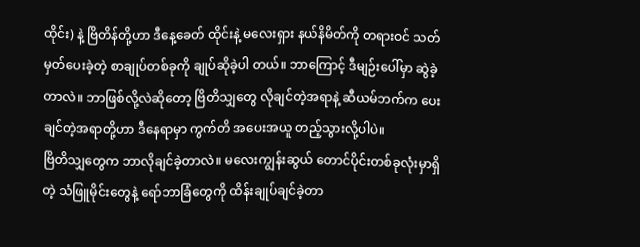ထိုင်း) နဲ့ ဗြိတိန်တို့ဟာ ဒီနေ့ခေတ် ထိုင်းနဲ့ မလေးရှား နယ်နိမိတ်ကို တရားဝင် သတ်မှတ်ပေးခဲ့တဲ့ စာချုပ်တစ်ခုကို ချုပ်ဆိုခဲ့ပါ တယ်။ ဘာကြောင့် ဒီမျဉ်းပေါ်မှာ ဆွဲခဲ့တာလဲ။ ဘာဖြစ်လို့လဲဆိုတော့ ဗြိတိသျှတွေ လိုချင်တဲ့အရာနဲ့ ဆီယမ်ဘက်က ပေးချင်တဲ့အရာတို့ဟာ ဒီနေရာမှာ ကွက်တိ အပေးအယူ တည့်သွားလို့ပါပဲ။
ဗြိတိသျှတွေက ဘာလိုချင်ခဲ့တာလဲ။ မလေးကျွန်းဆွယ် တောင်ပိုင်းတစ်ခုလုံးမှာရှိတဲ့ သံဖြူမိုင်းတွေနဲ့ ရော်ဘာခြံတွေကို ထိန်းချုပ်ချင်ခဲ့တာ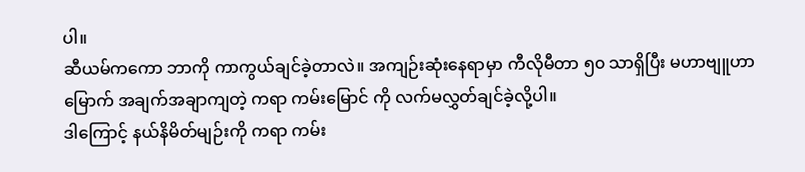ပါ။
ဆီယမ်ကကော ဘာကို ကာကွယ်ချင်ခဲ့တာလဲ။ အကျဉ်းဆုံးနေရာမှာ ကီလိုမီတာ ၅၀ သာရှိပြီး မဟာဗျူဟာမြောက် အချက်အချာကျတဲ့ ကရာ ကမ်းမြောင် ကို လက်မလွှတ်ချင်ခဲ့လို့ပါ။
ဒါကြောင့် နယ်နိမိတ်မျဉ်းကို ကရာ ကမ်း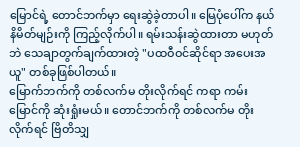မြောင်ရဲ့ တောင်ဘက်မှာ ရေးဆွဲခဲ့တာပါ။ မြေပုံပေါ်က နယ်နိမိတ်မျဉ်းကို ကြည့်လိုက်ပါ။ ရမ်းသန်းဆွဲထားတာ မဟုတ်ဘဲ သေချာတွက်ချက်ထားတဲ့ "ပထဝီဝင်ဆိုင်ရာ အပေးအယူ" တစ်ခုဖြစ်ပါတယ်။
မြောက်ဘက်ကို တစ်လက်မ တိုးလိုက်ရင် ကရာ ကမ်းမြောင်ကို ဆုံးရှုံးမယ်။ တောင်ဘက်ကို တစ်လက်မ တိုးလိုက်ရင် ဗြိတိသျှ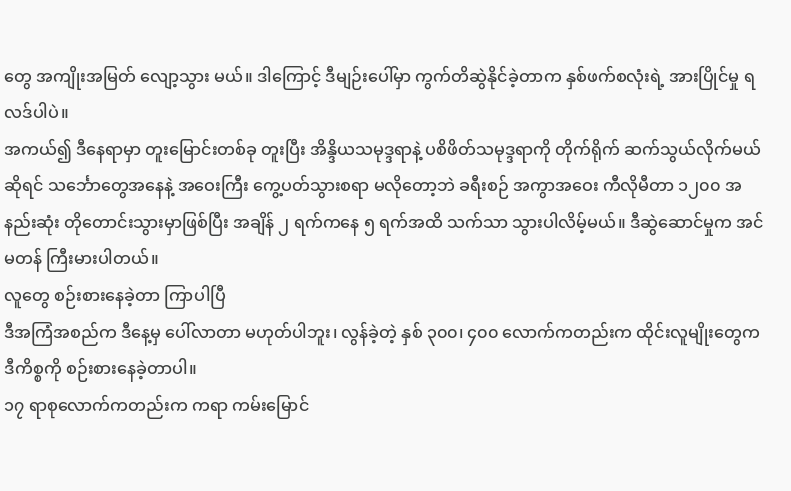တွေ အကျိုးအမြတ် လျော့သွား မယ်။ ဒါကြောင့် ဒီမျဉ်းပေါ်မှာ ကွက်တိဆွဲနိုင်ခဲ့တာက နှစ်ဖက်စလုံးရဲ့ အားပြိုင်မှု ရလဒ်ပါပဲ။
အကယ်၍ ဒီနေရာမှာ တူးမြောင်းတစ်ခု တူးပြီး အိန္ဒိယသမုဒ္ဒရာနဲ့ ပစိဖိတ်သမုဒ္ဒရာကို တိုက်ရိုက် ဆက်သွယ်လိုက်မယ်ဆိုရင် သင်္ဘောတွေအနေနဲ့ အဝေးကြီး ကွေ့ပတ်သွားစရာ မလိုတော့ဘဲ ခရီးစဉ် အကွာအဝေး ကီလိုမီတာ ၁၂၀၀ အနည်းဆုံး တိုတောင်းသွားမှာဖြစ်ပြီး အချိန် ၂ ရက်ကနေ ၅ ရက်အထိ သက်သာ သွားပါလိမ့်မယ်။ ဒီဆွဲဆောင်မှုက အင်မတန် ကြီးမားပါတယ်။
လူတွေ စဉ်းစားနေခဲ့တာ ကြာပါပြီ
ဒီအကြံအစည်က ဒီနေ့မှ ပေါ်လာတာ မဟုတ်ပါဘူး၊ လွန်ခဲ့တဲ့ နှစ် ၃၀၀၊ ၄၀၀ လောက်ကတည်းက ထိုင်းလူမျိုးတွေက ဒီကိစ္စကို စဉ်းစားနေခဲ့တာပါ။
၁၇ ရာစုလောက်ကတည်းက ကရာ ကမ်းမြောင်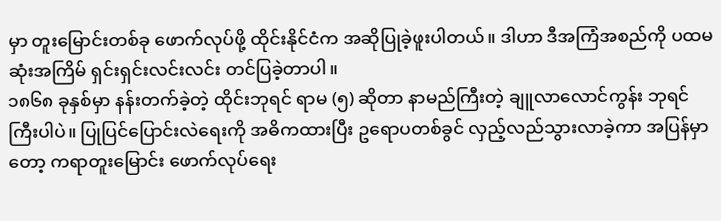မှာ တူးမြောင်းတစ်ခု ဖောက်လုပ်ဖို့ ထိုင်းနိုင်ငံက အဆိုပြုခဲ့ဖူးပါတယ်။ ဒါဟာ ဒီအကြံအစည်ကို ပထမဆုံးအကြိမ် ရှင်းရှင်းလင်းလင်း တင်ပြခဲ့တာပါ။
၁၈၆၈ ခုနှစ်မှာ နန်းတက်ခဲ့တဲ့ ထိုင်းဘုရင် ရာမ (၅) ဆိုတာ နာမည်ကြီးတဲ့ ချူလာလောင်ကွန်း ဘုရင်ကြီးပါပဲ။ ပြုပြင်ပြောင်းလဲရေးကို အဓိကထားပြီး ဥရောပတစ်ခွင် လှည့်လည်သွားလာခဲ့ကာ အပြန်မှာတော့ ကရာတူးမြောင်း ဖောက်လုပ်ရေး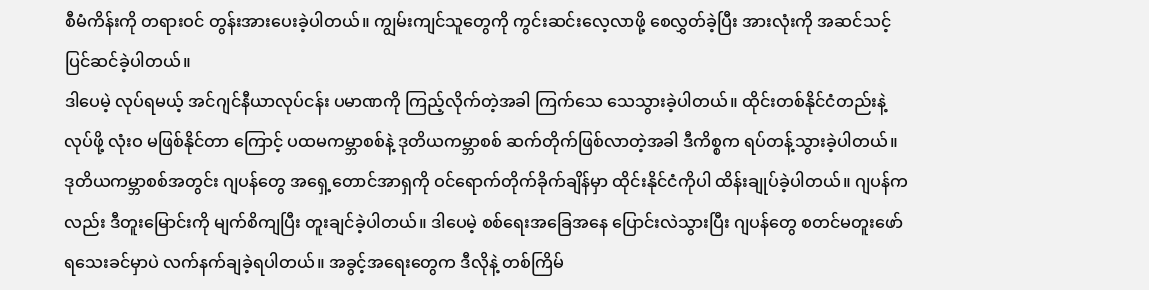စီမံကိန်းကို တရားဝင် တွန်းအားပေးခဲ့ပါတယ်။ ကျွမ်းကျင်သူတွေကို ကွင်းဆင်းလေ့လာဖို့ စေလွှတ်ခဲ့ပြီး အားလုံးကို အဆင်သင့် ပြင်ဆင်ခဲ့ပါတယ်။
ဒါပေမဲ့ လုပ်ရမယ့် အင်ဂျင်နီယာလုပ်ငန်း ပမာဏကို ကြည့်လိုက်တဲ့အခါ ကြက်သေ သေသွားခဲ့ပါတယ်။ ထိုင်းတစ်နိုင်ငံတည်းနဲ့ လုပ်ဖို့ လုံးဝ မဖြစ်နိုင်တာ ကြောင့် ပထမကမ္ဘာစစ်နဲ့ ဒုတိယကမ္ဘာစစ် ဆက်တိုက်ဖြစ်လာတဲ့အခါ ဒီကိစ္စက ရပ်တန့်သွားခဲ့ပါတယ်။
ဒုတိယကမ္ဘာစစ်အတွင်း ဂျပန်တွေ အရှေ့တောင်အာရှကို ဝင်ရောက်တိုက်ခိုက်ချိန်မှာ ထိုင်းနိုင်ငံကိုပါ ထိန်းချုပ်ခဲ့ပါတယ်။ ဂျပန်ကလည်း ဒီတူးမြောင်းကို မျက်စိကျပြီး တူးချင်ခဲ့ပါတယ်။ ဒါပေမဲ့ စစ်ရေးအခြေအနေ ပြောင်းလဲသွားပြီး ဂျပန်တွေ စတင်မတူးဖော်ရသေးခင်မှာပဲ လက်နက်ချခဲ့ရပါတယ်။ အခွင့်အရေးတွေက ဒီလိုနဲ့ တစ်ကြိမ်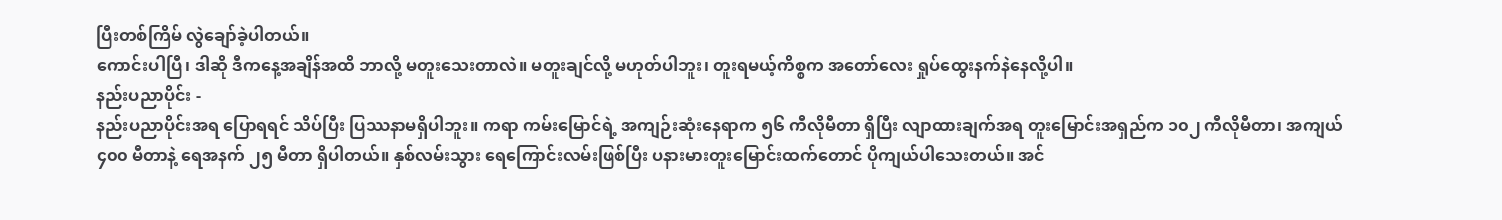ပြီးတစ်ကြိမ် လွဲချော်ခဲ့ပါတယ်။
ကောင်းပါပြီ၊ ဒါဆို ဒီကနေ့အချိန်အထိ ဘာလို့ မတူးသေးတာလဲ။ မတူးချင်လို့ မဟုတ်ပါဘူး၊ တူးရမယ့်ကိစ္စက အတော်လေး ရှုပ်ထွေးနက်နဲနေလို့ပါ။
နည်းပညာပိုင်း -
နည်းပညာပိုင်းအရ ပြောရရင် သိပ်ပြီး ပြဿနာမရှိပါဘူး။ ကရာ ကမ်းမြောင်ရဲ့ အကျဉ်းဆုံးနေရာက ၅၆ ကီလိုမီတာ ရှိပြီး လျာထားချက်အရ တူးမြောင်းအရှည်က ၁၀၂ ကီလိုမီတာ၊ အကျယ် ၄၀၀ မီတာနဲ့ ရေအနက် ၂၅ မီတာ ရှိပါတယ်။ နှစ်လမ်းသွား ရေကြောင်းလမ်းဖြစ်ပြီး ပနားမားတူးမြောင်းထက်တောင် ပိုကျယ်ပါသေးတယ်။ အင်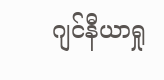ဂျင်နီယာရှု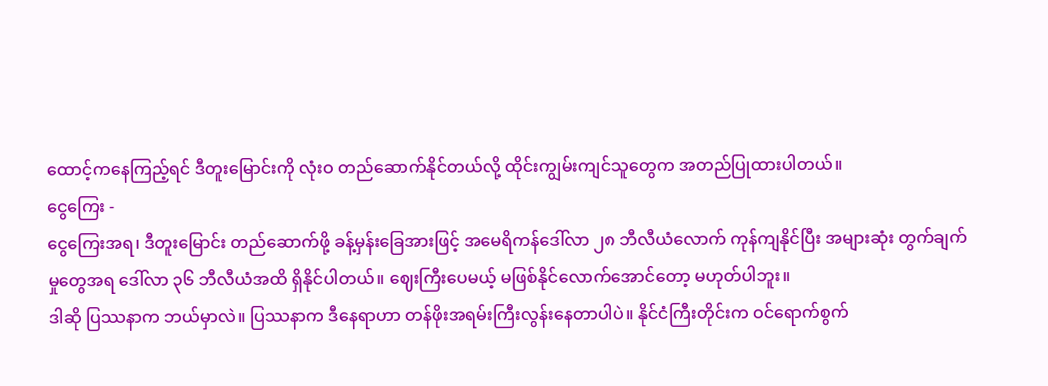ထောင့်ကနေကြည့်ရင် ဒီတူးမြောင်းကို လုံးဝ တည်ဆောက်နိုင်တယ်လို့ ထိုင်းကျွမ်းကျင်သူတွေက အတည်ပြုထားပါတယ်။
ငွေကြေး -
ငွေကြေးအရ၊ ဒီတူးမြောင်း တည်ဆောက်ဖို့ ခန့်မှန်းခြေအားဖြင့် အမေရိကန်ဒေါ်လာ ၂၈ ဘီလီယံလောက် ကုန်ကျနိုင်ပြီး အများဆုံး တွက်ချက်မှုတွေအရ ဒေါ်လာ ၃၆ ဘီလီယံအထိ ရှိနိုင်ပါတယ်။ ဈေးကြီးပေမယ့် မဖြစ်နိုင်လောက်အောင်တော့ မဟုတ်ပါဘူး။
ဒါဆို ပြဿနာက ဘယ်မှာလဲ။ ပြဿနာက ဒီနေရာဟာ တန်ဖိုးအရမ်းကြီးလွန်းနေတာပါပဲ။ နိုင်ငံကြီးတိုင်းက ဝင်ရောက်စွက်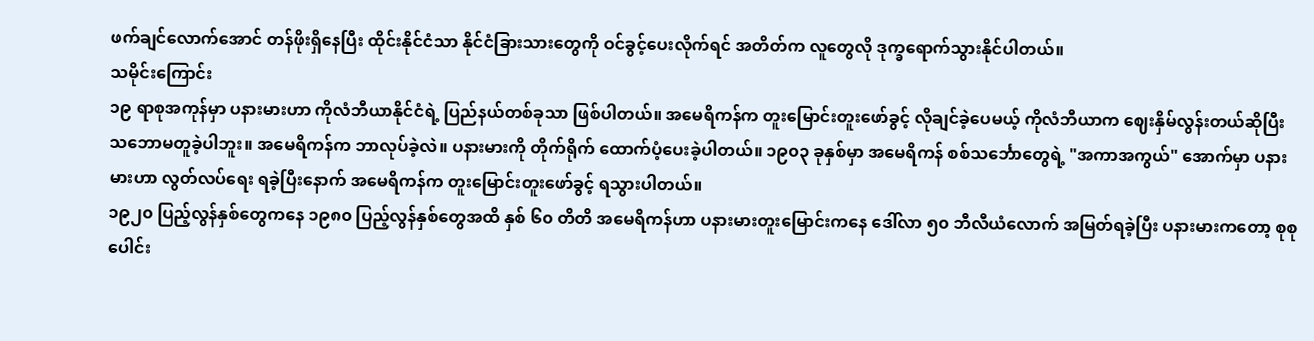ဖက်ချင်လောက်အောင် တန်ဖိုးရှိနေပြီး ထိုင်းနိုင်ငံသာ နိုင်ငံခြားသားတွေကို ဝင်ခွင့်ပေးလိုက်ရင် အတိတ်က လူတွေလို ဒုက္ခရောက်သွားနိုင်ပါတယ်။
သမိုင်းကြောင်း
၁၉ ရာစုအကုန်မှာ ပနားမားဟာ ကိုလံဘီယာနိုင်ငံရဲ့ ပြည်နယ်တစ်ခုသာ ဖြစ်ပါတယ်။ အမေရိကန်က တူးမြောင်းတူးဖော်ခွင့် လိုချင်ခဲ့ပေမယ့် ကိုလံဘီယာက ဈေးနှိမ်လွန်းတယ်ဆိုပြီး သဘောမတူခဲ့ပါဘူး။ အမေရိကန်က ဘာလုပ်ခဲ့လဲ။ ပနားမားကို တိုက်ရိုက် ထောက်ပံ့ပေးခဲ့ပါတယ်။ ၁၉၀၃ ခုနှစ်မှာ အမေရိကန် စစ်သင်္ဘောတွေရဲ့ "အကာအကွယ်" အောက်မှာ ပနားမားဟာ လွတ်လပ်ရေး ရခဲ့ပြီးနောက် အမေရိကန်က တူးမြောင်းတူးဖော်ခွင့် ရသွားပါတယ်။
၁၉၂၀ ပြည့်လွန်နှစ်တွေကနေ ၁၉၈၀ ပြည့်လွန်နှစ်တွေအထိ နှစ် ၆၀ တိတိ အမေရိကန်ဟာ ပနားမားတူးမြောင်းကနေ ဒေါ်လာ ၅၀ ဘီလီယံလောက် အမြတ်ရခဲ့ပြီး ပနားမားကတော့ စုစုပေါင်း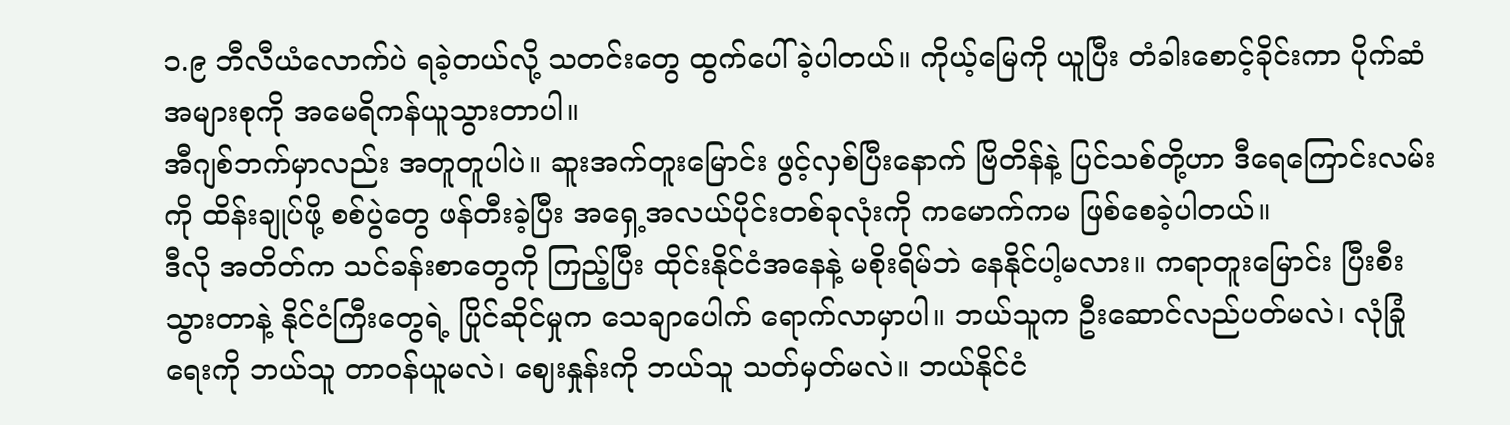၁.၉ ဘီလီယံလောက်ပဲ ရခဲ့တယ်လို့ သတင်းတွေ ထွက်ပေါ်ခဲ့ပါတယ်။ ကိုယ့်မြေကို ယူပြီး တံခါးစောင့်ခိုင်းကာ ပိုက်ဆံအများစုကို အမေရိကန်ယူသွားတာပါ။
အီဂျစ်ဘက်မှာလည်း အတူတူပါပဲ။ ဆူးအက်တူးမြောင်း ဖွင့်လှစ်ပြီးနောက် ဗြိတိန်နဲ့ ပြင်သစ်တို့ဟာ ဒီရေကြောင်းလမ်းကို ထိန်းချုပ်ဖို့ စစ်ပွဲတွေ ဖန်တီးခဲ့ပြီး အရှေ့အလယ်ပိုင်းတစ်ခုလုံးကို ကမောက်ကမ ဖြစ်စေခဲ့ပါတယ်။
ဒီလို အတိတ်က သင်ခန်းစာတွေကို ကြည့်ပြီး ထိုင်းနိုင်ငံအနေနဲ့ မစိုးရိမ်ဘဲ နေနိုင်ပါ့မလား။ ကရာတူးမြောင်း ပြီးစီးသွားတာနဲ့ နိုင်ငံကြီးတွေရဲ့ ပြိုင်ဆိုင်မှုက သေချာပေါက် ရောက်လာမှာပါ။ ဘယ်သူက ဦးဆောင်လည်ပတ်မလဲ၊ လုံခြုံရေးကို ဘယ်သူ တာဝန်ယူမလဲ၊ ဈေးနှုန်းကို ဘယ်သူ သတ်မှတ်မလဲ။ ဘယ်နိုင်ငံ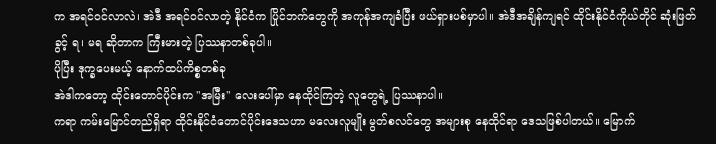က အရင်ဝင်လာလဲ၊ အဲဒီ အရင်ဝင်လာတဲ့ နိုင်ငံက ပြိုင်ဘက်တွေကို အကုန်အကျခံပြီး ဖယ်ရှားပစ်မှာပါ။ အဲဒီအချိန်ကျရင် ထိုင်းနိုင်ငံကိုယ်တိုင် ဆုံးဖြတ်ခွင့် ရ၊ မရ ဆိုတာက ကြီးမားတဲ့ ပြဿနာတစ်ခုပါ။
ပိုပြီး ဒုက္ခပေးမယ့် နောက်ထပ်ကိစ္စတစ်ခု
အဲဒါကတော့ ထိုင်းတောင်ပိုင်းက "အမြီး" လေးပေါ်မှာ နေထိုင်ကြတဲ့ လူတွေရဲ့ ပြဿနာပါ။
ကရာ ကမ်းမြောင်တည်ရှိရာ ထိုင်းနိုင်ငံတောင်ပိုင်းဒေသဟာ မလေးလူမျိုး မွတ်စလင်တွေ အများစု နေထိုင်ရာ ဒေသဖြစ်ပါတယ်။ မြောက်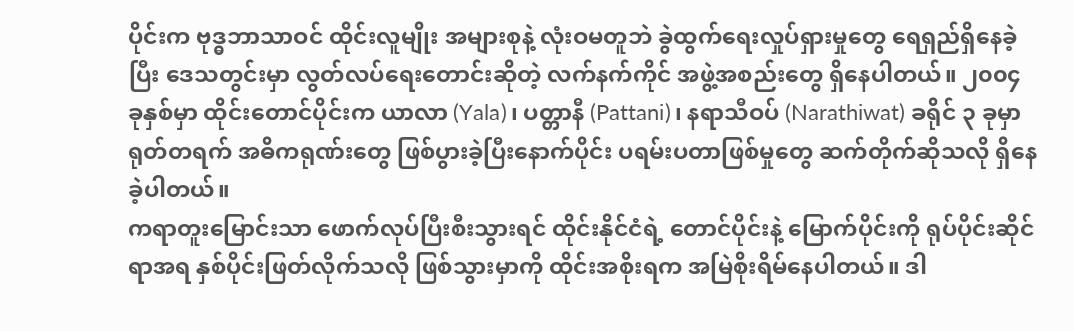ပိုင်းက ဗုဒ္ဓဘာသာဝင် ထိုင်းလူမျိုး အများစုနဲ့ လုံးဝမတူဘဲ ခွဲထွက်ရေးလှုပ်ရှားမှုတွေ ရေရှည်ရှိနေခဲ့ပြီး ဒေသတွင်းမှာ လွတ်လပ်ရေးတောင်းဆိုတဲ့ လက်နက်ကိုင် အဖွဲ့အစည်းတွေ ရှိနေပါတယ်။ ၂၀၀၄ ခုနှစ်မှာ ထိုင်းတောင်ပိုင်းက ယာလာ (Yala)၊ ပတ္တာနီ (Pattani)၊ နရာသီဝပ် (Narathiwat) ခရိုင် ၃ ခုမှာ ရုတ်တရက် အဓိကရုဏ်းတွေ ဖြစ်ပွားခဲ့ပြီးနောက်ပိုင်း ပရမ်းပတာဖြစ်မှုတွေ ဆက်တိုက်ဆိုသလို ရှိနေခဲ့ပါတယ်။
ကရာတူးမြောင်းသာ ဖောက်လုပ်ပြီးစီးသွားရင် ထိုင်းနိုင်ငံရဲ့ တောင်ပိုင်းနဲ့ မြောက်ပိုင်းကို ရုပ်ပိုင်းဆိုင်ရာအရ နှစ်ပိုင်းဖြတ်လိုက်သလို ဖြစ်သွားမှာကို ထိုင်းအစိုးရက အမြဲစိုးရိမ်နေပါတယ်။ ဒါ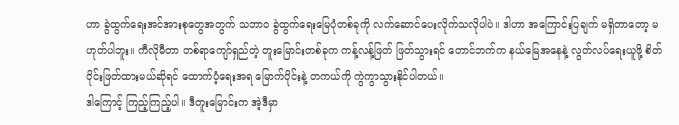ဟာ ခွဲထွက်ရေးအင်အားစုတွေအတွက် သဘာဝ ခွဲထွက်ရေးမြေပုံတစ်ခုကို လက်ဆောင်ပေးလိုက်သလိုပါပဲ။ ဒါဟာ အကြောင်းပြချက် မရှိတာတော့ မဟုတ်ပါဘူး။ ကီလိုမီတာ တစ်ရာကျော်ရှည်တဲ့ တူးမြောင်းတစ်ခုက ကန့်လန့်ဖြတ် ဖြတ်သွားရင် တောင်ဘက်က နယ်မြေအနေနဲ့ လွတ်လပ်ရေးယူဖို့ စိတ်ပိုင်းဖြတ်ထားမယ်ဆိုရင် ထောက်ပံ့ရေးအရ မြောက်ပိုင်းနဲ့ တကယ်ကို ကွဲကွာသွားနိုင်ပါတယ်။
ဒါကြောင့် ကြည့်ကြည့်ပါ။ ဒီတူးမြောင်းက အဲ့ဒီမှာ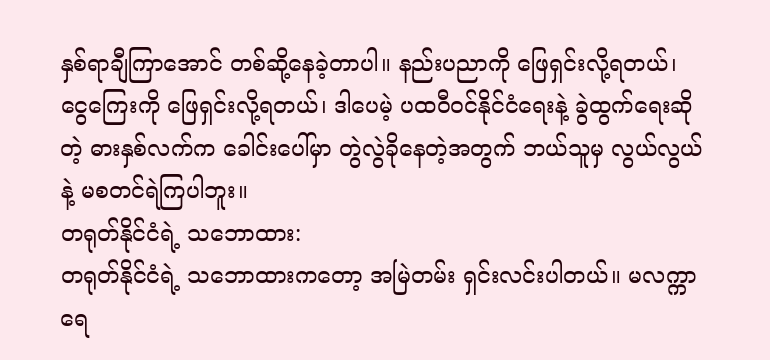နှစ်ရာချီကြာအောင် တစ်ဆို့နေခဲ့တာပါ။ နည်းပညာကို ဖြေရှင်းလို့ရတယ်၊ ငွေကြေးကို ဖြေရှင်းလို့ရတယ်၊ ဒါပေမဲ့ ပထဝီဝင်နိုင်ငံရေးနဲ့ ခွဲထွက်ရေးဆိုတဲ့ ဓားနှစ်လက်က ခေါင်းပေါ်မှာ တွဲလွဲခိုနေတဲ့အတွက် ဘယ်သူမှ လွယ်လွယ်နဲ့ မစတင်ရဲကြပါဘူး။
တရုတ်နိုင်ငံရဲ့ သဘောထား:
တရုတ်နိုင်ငံရဲ့ သဘောထားကတော့ အမြဲတမ်း ရှင်းလင်းပါတယ်။ မလက္ကာရေ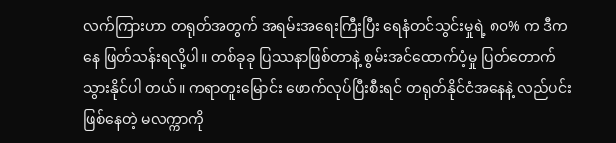လက်ကြားဟာ တရုတ်အတွက် အရမ်းအရေးကြီးပြီး ရေနံတင်သွင်းမှုရဲ့ ၈၀% က ဒီကနေ ဖြတ်သန်းရလို့ပါ။ တစ်ခုခု ပြဿနာဖြစ်တာနဲ့ စွမ်းအင်ထောက်ပံ့မှု ပြတ်တောက်သွားနိုင်ပါ တယ်။ ကရာတူးမြောင်း ဖောက်လုပ်ပြီးစီးရင် တရုတ်နိုင်ငံအနေနဲ့ လည်ပင်းဖြစ်နေတဲ့ မလက္ကာကို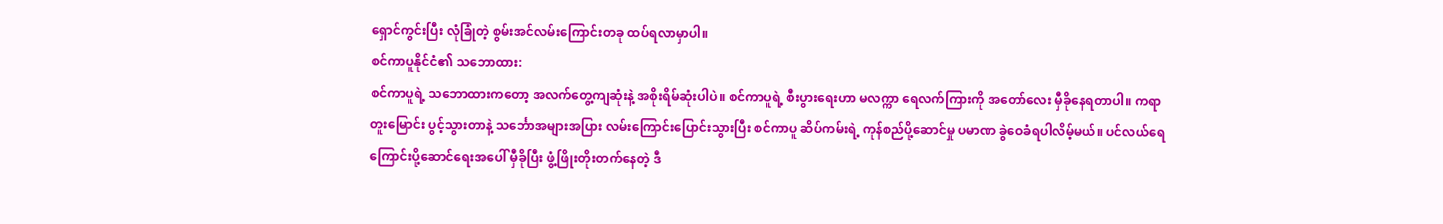ရှောင်ကွင်းပြီး လုံခြုံတဲ့ စွမ်းအင်လမ်းကြောင်းတခု ထပ်ရလာမှာပါ။
စင်ကာပူနိုင်ငံ၏ သဘောထား:
စင်ကာပူရဲ့ သဘောထားကတော့ အလက်တွေ့ကျဆုံးနဲ့ အစိုးရိမ်ဆုံးပါပဲ။ စင်ကာပူရဲ့ စီးပွားရေးဟာ မလက္ကာ ရေလက်ကြားကို အတော်လေး မှီခိုနေရတာပါ။ ကရာတူးမြောင်း ပွင့်သွားတာနဲ့ သင်္ဘောအများအပြား လမ်းကြောင်းပြောင်းသွားပြီး စင်ကာပူ ဆိပ်ကမ်းရဲ့ ကုန်စည်ပို့ဆောင်မှု ပမာဏ ခွဲဝေခံရပါလိမ့်မယ်။ ပင်လယ်ရေကြောင်းပို့ဆောင်ရေးအပေါ် မှီခိုပြီး ဖွံ့ဖြိုးတိုးတက်နေတဲ့ ဒီ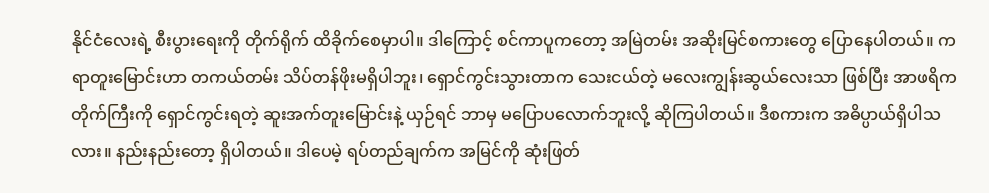နိုင်ငံလေးရဲ့ စီးပွားရေးကို တိုက်ရိုက် ထိခိုက်စေမှာပါ။ ဒါကြောင့် စင်ကာပူကတော့ အမြဲတမ်း အဆိုးမြင်စကားတွေ ပြောနေပါတယ်။ ကရာတူးမြောင်းဟာ တကယ်တမ်း သိပ်တန်ဖိုးမရှိပါဘူး၊ ရှောင်ကွင်းသွားတာက သေးငယ်တဲ့ မလေးကျွန်းဆွယ်လေးသာ ဖြစ်ပြီး အာဖရိကတိုက်ကြီးကို ရှောင်ကွင်းရတဲ့ ဆူးအက်တူးမြောင်းနဲ့ ယှဉ်ရင် ဘာမှ မပြောပလောက်ဘူးလို့ ဆိုကြပါတယ်။ ဒီစကားက အဓိပ္ပာယ်ရှိပါသလား။ နည်းနည်းတော့ ရှိပါတယ်။ ဒါပေမဲ့ ရပ်တည်ချက်က အမြင်ကို ဆုံးဖြတ်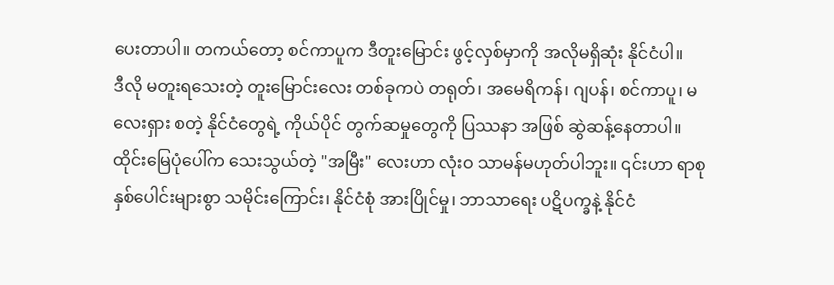ပေးတာပါ။ တကယ်တော့ စင်ကာပူက ဒီတူးမြောင်း ဖွင့်လှစ်မှာကို အလိုမရှိဆုံး နိုင်ငံပါ။
ဒီလို မတူးရသေးတဲ့ တူးမြောင်းလေး တစ်ခုကပဲ တရုတ်၊ အမေရိကန်၊ ဂျပန်၊ စင်ကာပူ၊ မလေးရှား စတဲ့ နိုင်ငံတွေရဲ့ ကိုယ်ပိုင် တွက်ဆမှုတွေကို ပြဿနာ အဖြစ် ဆွဲဆန့်နေတာပါ။
ထိုင်းမြေပုံပေါ်က သေးသွယ်တဲ့ "အမြီး" လေးဟာ လုံးဝ သာမန်မဟုတ်ပါဘူး။ ၎င်းဟာ ရာစုနှစ်ပေါင်းများစွာ သမိုင်းကြောင်း၊ နိုင်ငံစုံ အားပြိုင်မှု၊ ဘာသာရေး ပဋိပက္ခနဲ့ နိုင်ငံ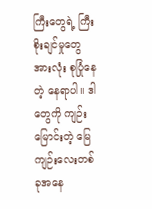ကြီးတွေရဲ့ ကြီးစိုးချင်မှုတွေ အားလုံး စုပြုံနေတဲ့ နေရာပါ။ ဒါတွေကို ကျဉ်းမြောင်းတဲ့ မြေကျဉ်းလေးတစ်ခုအနေ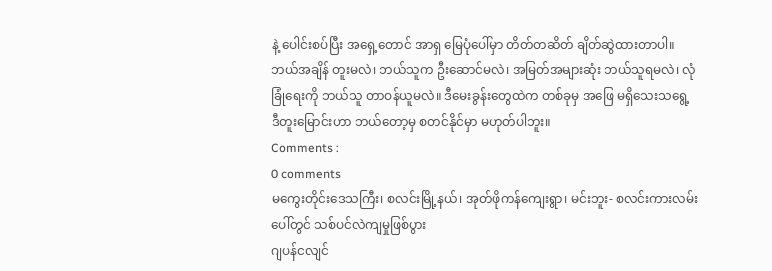နဲ့ ပေါင်းစပ်ပြီး အရှေ့တောင် အာရှ မြေပုံပေါ်မှာ တိတ်တဆိတ် ချိတ်ဆွဲထားတာပါ။
ဘယ်အချိန် တူးမလဲ၊ ဘယ်သူက ဦးဆောင်မလဲ၊ အမြတ်အများဆုံး ဘယ်သူရမလဲ၊ လုံခြုံရေးကို ဘယ်သူ တာဝန်ယူမလဲ။ ဒီမေးခွန်းတွေထဲက တစ်ခုမှ အဖြေ မရှိသေးသရွေ့ ဒီတူးမြောင်းဟာ ဘယ်တော့မှ စတင်နိုင်မှာ မဟုတ်ပါဘူး။
Comments :
0 comments
မကွေးတိုင်းဒေသကြီး၊ စလင်းမြို့နယ်၊ အုတ်ဖိုကန်ကျေးရွာ၊ မင်းဘူး- စလင်းကားလမ်းပေါ်တွင် သစ်ပင်လဲကျမှုဖြစ်ပွား
ဂျပန်ငလျင်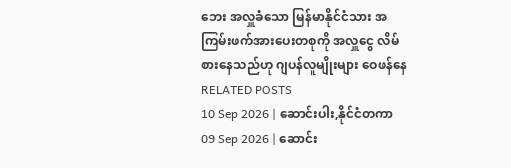ဘေး အလှူခံသော မြန်မာနိုင်ငံသား အကြမ်းဖက်အားပေးတစုကို အလှူငွေ လိမ်စားနေသည်ဟု ဂျပန်လူမျိုးများ ဝေဖန်နေ
RELATED POSTS
10 Sep 2026 | ဆောင်းပါး,နိုင်ငံတကာ
09 Sep 2026 | ဆောင်း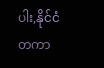ပါး,နိုင်ငံတကာ